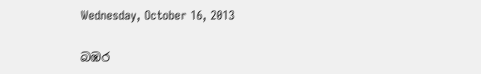Wednesday, October 16, 2013

බඹර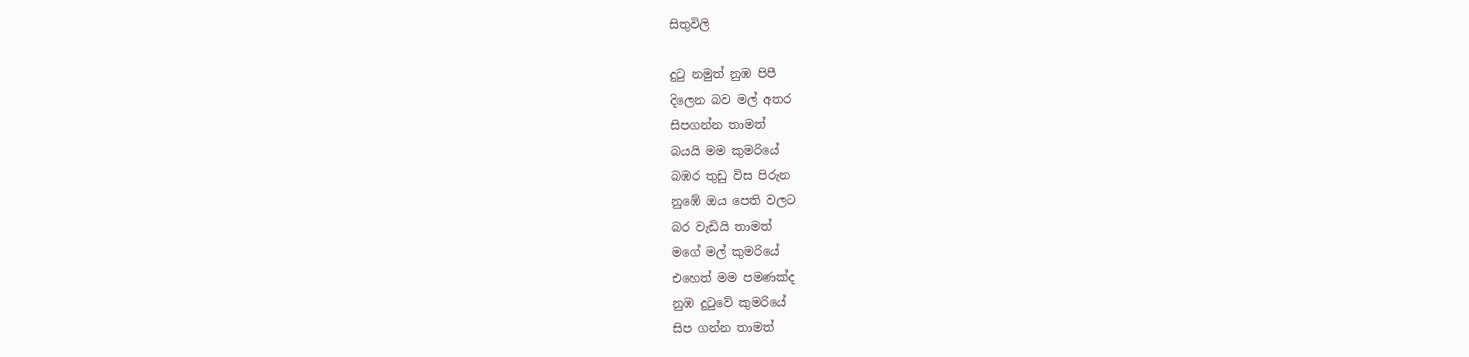සිතුවිලි

දුටු නමුත් නුඹ පිපී
දිලෙන බව මල් අතර
සිපගන්න තාමත්
බයයි මම කුමරියේ
බඹර තුඩු විස පිරුන
නුඹේ ඔය පෙති වලට
බර වැඩියි තාමත්
මගේ මල් කුමරියේ
එහෙත් මම පමණක්ද
නුඹ දුටුවේ කුමරියේ
සිප ගන්න තාමත්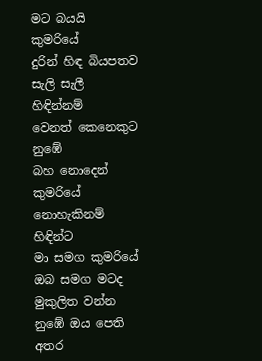මට බයයි කුමරියේ
දුරින් හිඳ බියපතව
සැලි සැලී හිඳින්නම්
වෙනත් කෙනෙකුට නුඹේ
බහ නොදෙන් කුමරියේ
නොහැකිනම් හිඳින්ට
මා සමග කුමරියේ
ඔබ සමග මටද මුකුලිත වන්න
නුඹේ ඔය පෙති අතර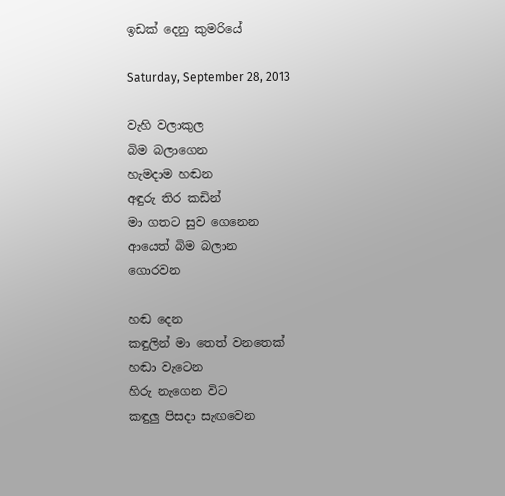ඉඩක් දෙනු කුමරියේ

Saturday, September 28, 2013

වැහි වලාකුල
බිම බලාගෙන
හැමදාම හඬන
අඳුරු තිර කඩින්
මා ගතට සුව ගෙනෙන
ආයෙත් බිම බලාන
ගොරවන

හඬ දෙන
කඳුලින් මා තෙත් වනතෙක්
හඬා වැටෙන
හිරු නැගෙන විට
කඳුලු පිසදා සැඟවෙන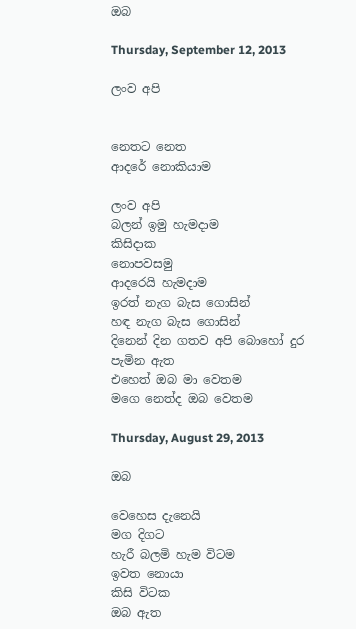ඔබ

Thursday, September 12, 2013

ලංව අපි


නෙතට නෙත
ආදරේ නොකියාම

ලංව අපි
බලන් ඉමු හැමදාම
කිසිදාක
නොපවසමු
ආදරෙයි හැමදාම
ඉරත් නැග බැස ගොසින්
හඳ නැග බැස ගොසින්
දිනෙන් දින ගතව අපි බොහෝ දුර
පැමින ඇත
එහෙත් ඔබ මා වෙතම
මගෙ නෙත්ද ඔබ වෙතම

Thursday, August 29, 2013

ඔබ

වෙහෙස දැනෙයි
මග දිගට
හැරී බලමි හැම විටම
ඉවත නොයා
කිසි විටක
ඔබ ඇත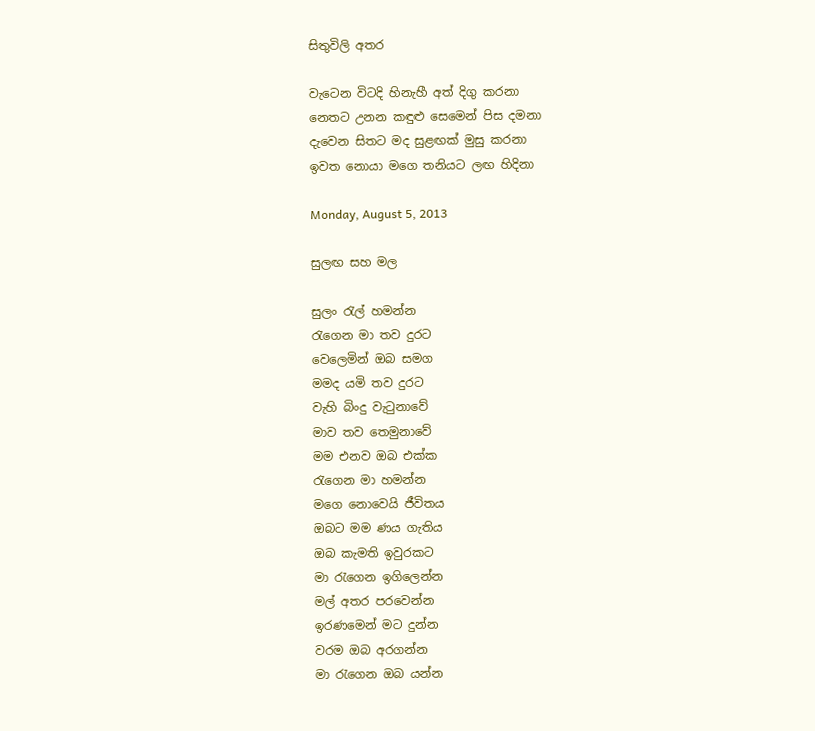සිතුවිලි අතර

වැටෙන විටදි හිනැහී අත් දිගු කරනා
නෙතට උනන කඳුළු සෙමෙන් පිස දමනා
දැවෙන සිතට මද සුළඟක් මුසු කරනා
ඉවත නොයා මගෙ තනියට ලඟ හිදිනා

Monday, August 5, 2013

සුලඟ සහ මල

සුලං රැල් හමන්න
රැගෙන මා තව දුරට
වෙලෙමින් ඔබ සමග
මමද යමි තව දුරට
වැහි බිංදු වැටුනාවේ
මාව තව තෙමුනාවේ
මම එනව ඔබ එක්ක
රැගෙන මා හමන්න
මගෙ නොවෙයි ජීවිතය
ඔබට මම ණය ගැතිය
ඔබ කැමති ඉවුරකට
මා රැගෙන ඉගිලෙන්න
මල් අතර පරවෙන්න
ඉරණමෙන් මට දුන්න
වරම ඔබ අරගන්න
මා රැගෙන ඔබ යන්න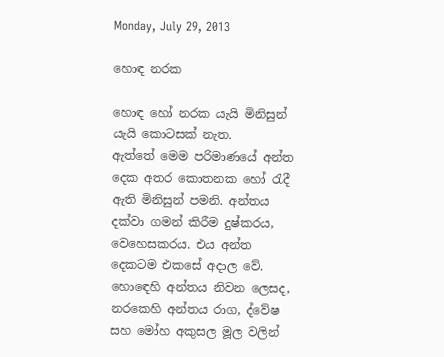Monday, July 29, 2013

හොඳ නරක

හොඳ හෝ නරක යැයි මිනිසුන් යැයි කොටසක් නැත.
ඇත්තේ මෙම පරිමාණයේ අන්ත දෙක අතර කොතනක හෝ රැදී ඇති මිනිසුන් පමනි. අන්තය දක්වා ගමන් කිරීම දුෂ්කරය, වෙහෙසකරය. එය අන්ත දෙකටම එකසේ අදාල වේ. හොඳෙහි අන්තය නිවන ලෙසද, නරකෙහි අන්තය රාග, ද්වේෂ සහ මෝහ අකුසල මූල වලින්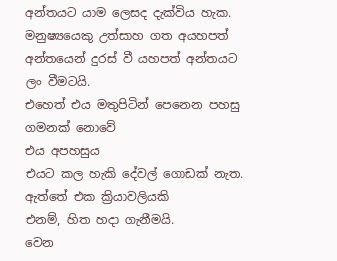අන්තයට යාම ලෙසද දැක්විය හැක. මනුෂ්‍යයෙකු උත්සාහ ගත අයහපත් අන්තයෙන් දුරස් වී යහපත් අන්තයට ලං වීමටයි.
එහෙත් එය මතුපිටින් පෙනෙන පහසු ගමනක් නොවේ
එය අපහසුය
එයට කල හැකි දේවල් ගොඩක් නැත.
ඇත්තේ එක ක්‍රියාවලියකි
එනම්, හිත හදා ගැනීමයි.
වෙන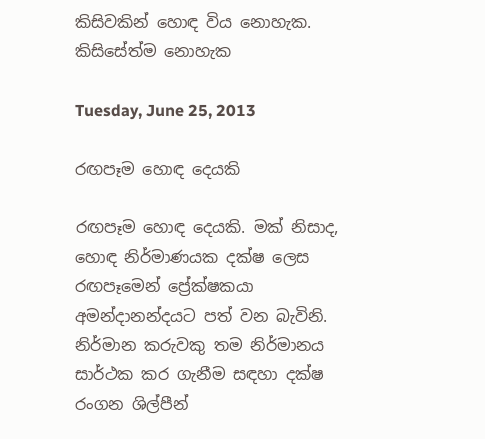කිසිවකින් හොඳ විය නොහැක. කිසිසේත්ම නොහැක

Tuesday, June 25, 2013

රඟපෑම හොඳ දෙයකි

රඟපෑම හොඳ දෙයකි. මක් නිසාද, හොඳ නිර්මාණයක දක්ෂ ලෙස රඟපෑමෙන් ප්‍රේක්ෂකයා අමන්දානන්දයට පත් වන බැවිනි. නිර්මාන කරුවකු තම නිර්මානය සාර්ථක කර ගැනීම සඳහා දක්ෂ රංගන ශිල්පීන්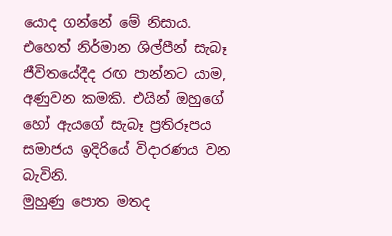යොද ගන්නේ මේ නිසාය.
එහෙත් නිර්මාන ශිල්පීන් සැබෑ ජීවිතයේදීද රඟ පාන්නට යාම, අණුවන කමකි. එයින් ඔහුගේ හෝ ඇයගේ සැබෑ ප්‍රතිරූපය සමාජය ඉදිරියේ විදාරණය වන බැවිනි.
මුහුණු පොත මතද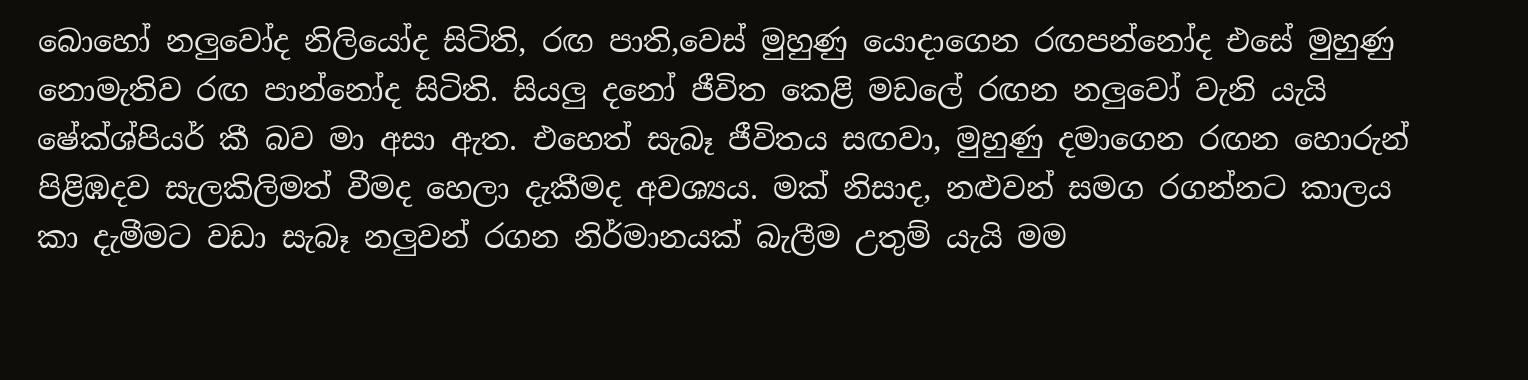බොහෝ නලුවෝද නිලියෝද සිටිති, රඟ පාති,වෙස් මුහුණු යොදාගෙන රඟපන්නෝද එසේ මුහුණු නොමැතිව රඟ පාන්නෝද සිටිති. සියලු දනෝ ජීවිත කෙළි මඩලේ රඟන නලුවෝ වැනි යැයි ෂේක්ශ්පියර් කී බව මා අසා ඇත. එහෙත් සැබෑ ජීවිතය සඟවා, මුහුණු දමාගෙන රඟන හොරුන් පිළිඹදව සැලකිලිමත් වීමද හෙලා දැකීමද අවශ්‍යය. මක් නිසාද, නළුවන් සමග රගන්නට කාලය කා දැමීමට වඩා සැබෑ නලුවන් රගන නිර්මානයක් බැලීම උතුම් යැයි මම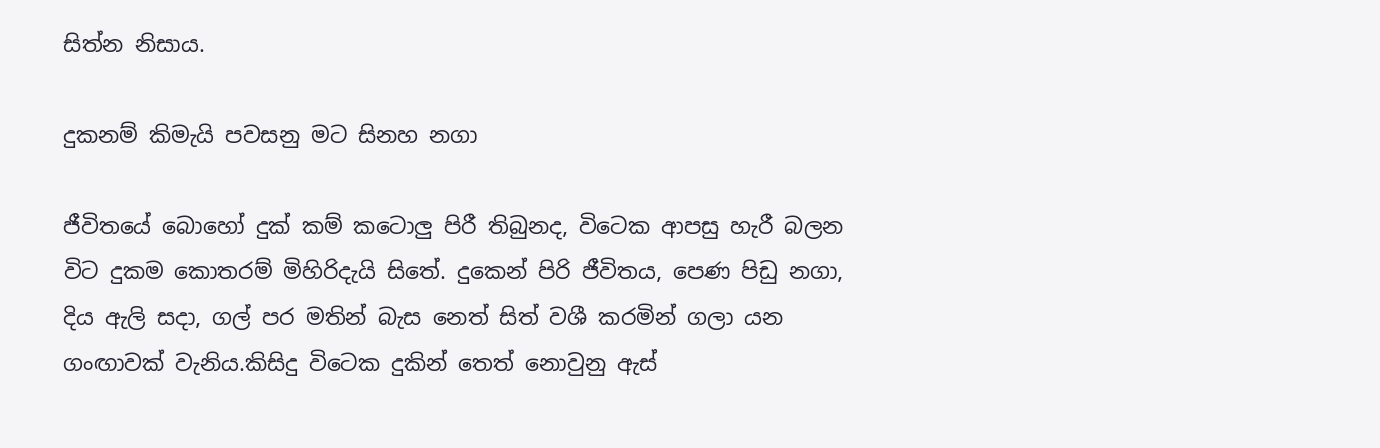සිත්න නිසාය.

දුකනම් කිමැයි පවසනු මට සිනහ නගා

ජීවිතයේ බොහෝ දුක් කම් කටොලු පිරී තිබුනද, විටෙක ආපසු හැරී බලන විට දුකම කොතරම් මිහිරිදැයි සිතේ. දුකෙන් පිරි ජීවිතය, පෙණ පිඩු නගා, දිය ඇලි සදා, ගල් පර මතින් බැස නෙත් සිත් වශී කරමින් ගලා යන ගංඟාවක් වැනිය.කිසිදු විටෙක දුකින් තෙත් නොවුනු ඇස්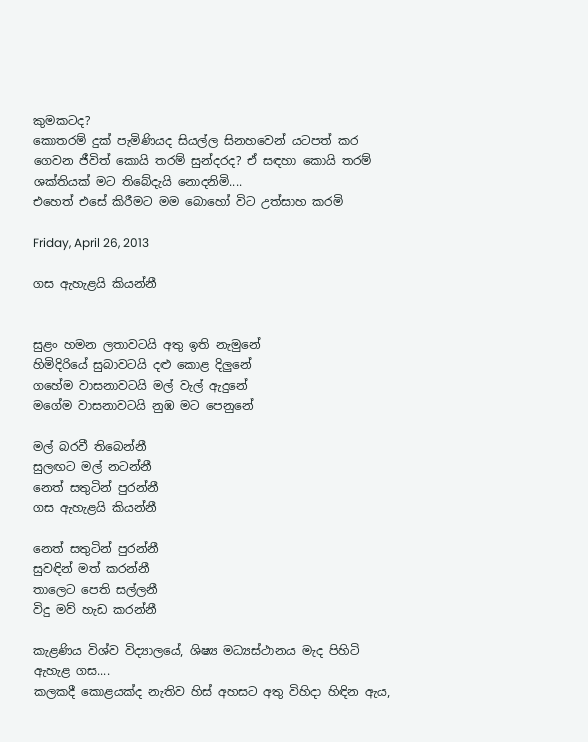කුමකටද?
කොතරම් දුක් පැමිණියද සියල්ල සිනහවෙන් යටපත් කර ගෙවන ජීවිත් කොයි තරම් සුන්දරද? ඒ සඳහා කොයි තරම් ශක්තියක් මට තිබේදැයි නොදනිමි....
එහෙත් එසේ කිරීමට මම බොහෝ විට උත්සාහ කරමි

Friday, April 26, 2013

ගස ඇහැළයි කියන්නී


සුළං හමන ලතාවටයි අතු ඉති නැමුනේ
හිමිදිරියේ සුබාවටයි දළු කොළ දිලුනේ
ගහේම වාසනාවටයි මල් වැල් ඇදුනේ
මගේම වාසනාවටයි නුඹ මට පෙනුනේ

මල් බරවී තිබෙන්නී
සුලඟට මල් නටන්නී
නෙත් සතුටින් පුරන්නී
ගස ඇහැළයි කියන්නී

නෙත් සතුටින් පුරන්නී
සුවඳින් මත් කරන්නී
තාලෙට පෙති සල්ලනී
විදු මව් හැඩ කරන්නී

කැළණිය විශ්ව විද්‍යාලයේ, ශිෂ්‍ය මධ්‍යස්ථානය මැද පිහිටි ඇහැළ ගස....
කලකදී කොළයක්ද නැතිව හිස් අහසට අතු විහිදා හිඳින ඇය,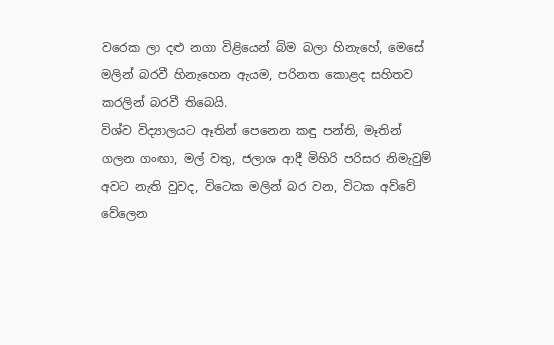වරෙක ලා දළු නගා විළියෙන් බිම බලා හිනැහේ, මෙසේ මලින් බරවී හිනැහෙන ඇයම, පරිනත කොළද සහිතව කරලින් බරවී තිබෙයි.
විශ්ව විද්‍යාලයට ඈතින් පෙනෙන කඳු පන්ති, මෑතින් ගලන ගංඟා, මල් වතු, ජලාශ ආදී මිහිරි පරිසර නිමැවුම්  අවට නැති වුවද, විටෙක මලින් බර වන, විටක අව්වේ වේලෙන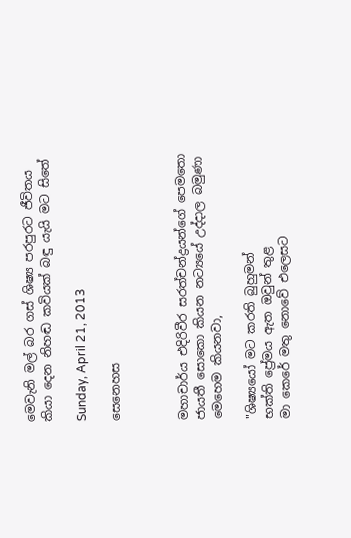මෙවැනි මල් බර ගස් ශිෂ්‍ය පරපුරට ජීවිතය කියා දෙන නිහඬ කවියක් බඳු යැයි මට සිතේ

Sunday, April 21, 2013

සෙනෙහස



මහාචාර්ය එදිරිවීර සරත්චන්ද්‍රයන්ගේ පෙමතො ජායතී සොකො කියන නට්‍යයේ උද්දාල බමුණා මෙහෙම කියනවා,

"ශිෂ්‍යයෝ මට කරති බුහුමන්
භක්ති ප්‍රේමය ඇත ඔවුන් තුළ
මා කෙරේ මතු නොවේ එලෙසට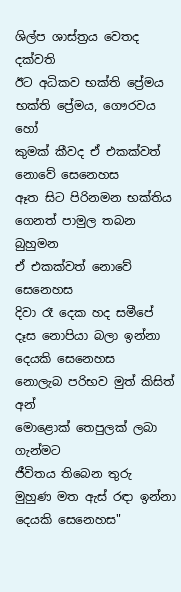ශිල්ප ශාස්ත්‍රය වෙතද දක්වති
ඊට අධිකව භක්ති ප්‍රේමය
භක්ති ප්‍රේමය, ගෞරවය හෝ
කුමක් කීවද ඒ එකක්වත්
නොවේ සෙනෙහස
ඈත සිට පිරිනමන භක්තිය
ගෙනත් පාමුල තබන බුහුමන
ඒ එකක්වත් නොවේ සෙනෙහස
දිවා රෑ දෙක හද සමීපේ
දෑස නොපියා බලා ඉන්නා
දෙයකි සෙනෙහස
නොලැබ පරිභව මුත් කිසිත් අන්
මොළොක් තෙපුලක් ලබා ගැන්මට
ජීවිතය තිබෙන තුරු
මුහුණ මත ඇස් රඳා ඉන්නා
දෙයකි සෙනෙහස"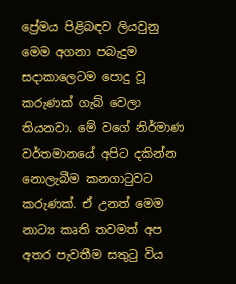ප්‍රේමය පිළිබඳව ලියවුනු මෙම අගනා පබැදුම සදාකාලෙටම පොදු වූ කරුණක් ගැබ් වෙලා තියනවා. මේ වගේ නිර්මාණ වර්තමානයේ අපිට දකින්න නොලැබීම කනගාටුවට කරුණක්. ඒ උනත් මෙම නාට්‍ය කෘති තවමත් අප අතර පැවතීම සතුටු විය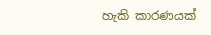හැකි කාරණයක්